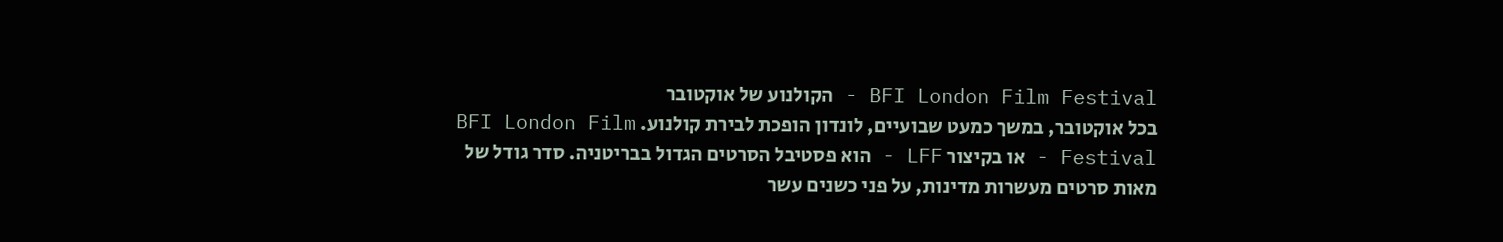BFI London Film Festival - הקולנוע של אוקטובר
בכל אוקטובר, במשך כמעט שבועיים, לונדון הופכת לבירת קולנוע. BFI London Film Festival - או בקיצור LFF - הוא פסטיבל הסרטים הגדול בבריטניה. סדר גודל של מאות סרטים מעשרות מדינות, על פני כשנים עשר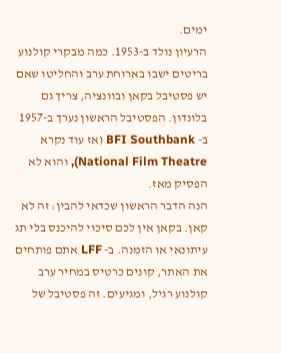ימים.
הרעיון נולד ב-1953. כמה מבקרי קולנוע בריטים ישבו בארוחת ערב והחליטו שאם יש פסטיבל בקאן ובוונציה, צריך גם בלונדון. הפסטיבל הראשון נערך ב-1957 ב- BFI Southbank (אז עוד נקרא National Film Theatre), והוא לא הפסיק מאז.
הנה הדבר הראשון שכדאי להבין: זה לא קאן. בקאן אין לכם סיכוי להיכנס בלי תג עיתונאי או הזמנה. ב- LFF אתם פותחים את האתר, קונים כרטיס במחיר ערב קולנוע רגיל, ומגיעים. זה פסטיבל של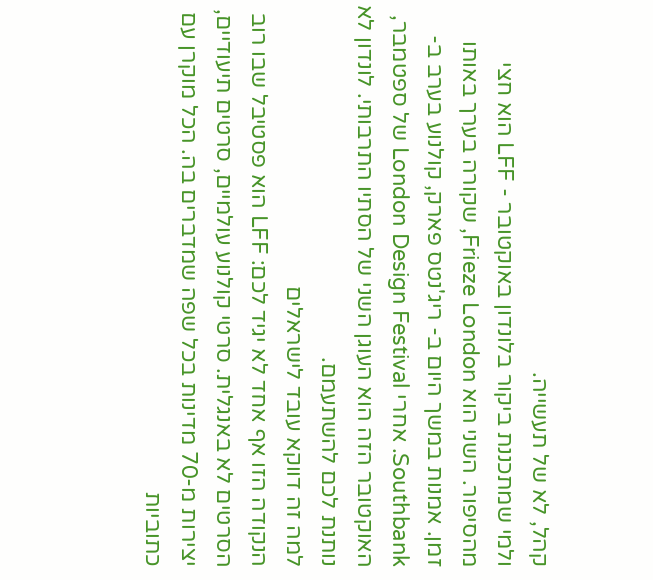קהל, לא של תעשייה.
ולמי שמתכננת ביקור בלונדון באוקטובר - LFF הוא חצי מהסיפור. השני הוא Frieze London, שקורה בערך באותו זמן. אמנות במשך היום ב- ריג'נטס פארק, קולנוע בערב ב- Southbank. אחרי London Design Festival של ספטמבר, האוקטובר הזה הוא העוגן השני של הסתיו התרבותי. לונדון לא נותנת לכם להשתעמם.
למה זה דווקא עובד לישראלים
הנקודה הזו אף אחד לא יגיד לכם: LFF הוא פסטיבל שבו רוב הסרטים לא באנגלית. סרטי קולנוע עולמיים, סרטים תיעודיים, יצירות מ-70 מדינות בכל שפה שמדברים בה. הכל מוקרן עם כתוביות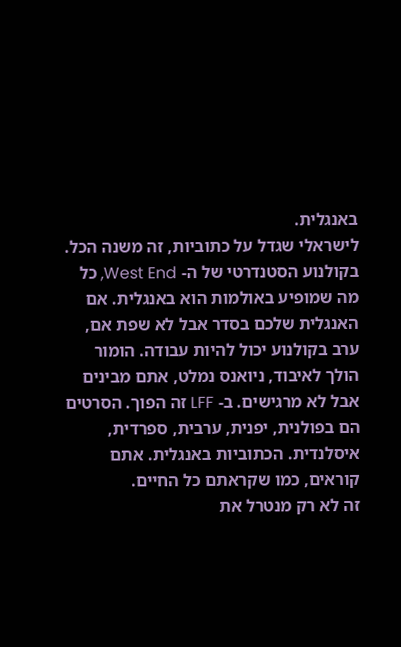באנגלית.
לישראלי שגדל על כתוביות, זה משנה הכל.
בקולנוע הסטנדרטי של ה- West End, כל מה שמופיע באולמות הוא באנגלית. אם האנגלית שלכם בסדר אבל לא שפת אם, ערב בקולנוע יכול להיות עבודה. הומור הולך לאיבוד, ניואנס נמלט, אתם מבינים אבל לא מרגישים. ב- LFF זה הפוך. הסרטים הם בפולנית, יפנית, ערבית, ספרדית, איסלנדית. הכתוביות באנגלית. אתם קוראים, כמו שקראתם כל החיים.
זה לא רק מנטרל את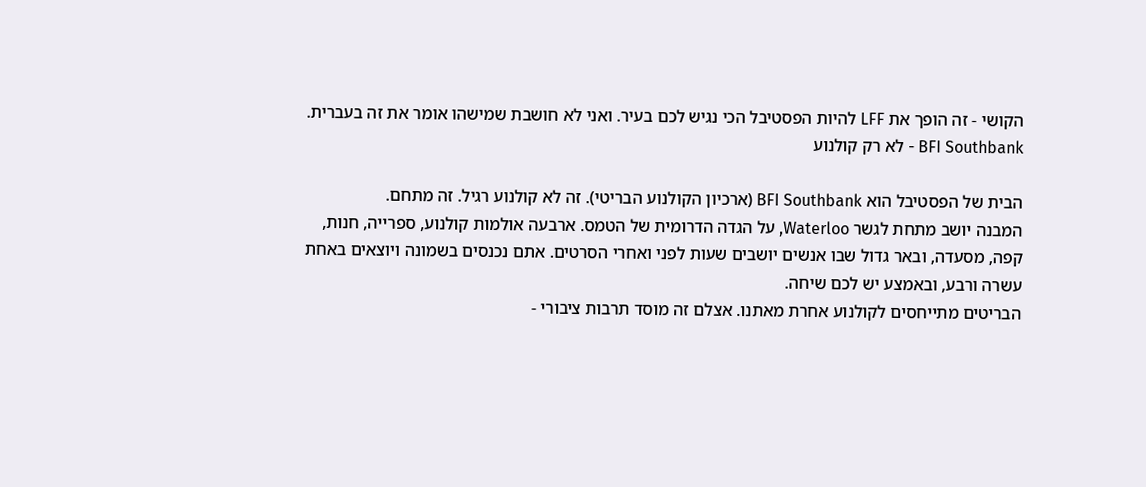הקושי - זה הופך את LFF להיות הפסטיבל הכי נגיש לכם בעיר. ואני לא חושבת שמישהו אומר את זה בעברית.
BFI Southbank - לא רק קולנוע

הבית של הפסטיבל הוא BFI Southbank (ארכיון הקולנוע הבריטי). זה לא קולנוע רגיל. זה מתחם.
המבנה יושב מתחת לגשר Waterloo, על הגדה הדרומית של הטמס. ארבעה אולמות קולנוע, ספרייה, חנות, קפה, מסעדה, ובאר גדול שבו אנשים יושבים שעות לפני ואחרי הסרטים. אתם נכנסים בשמונה ויוצאים באחת עשרה ורבע, ובאמצע יש לכם שיחה.
הבריטים מתייחסים לקולנוע אחרת מאתנו. אצלם זה מוסד תרבות ציבורי -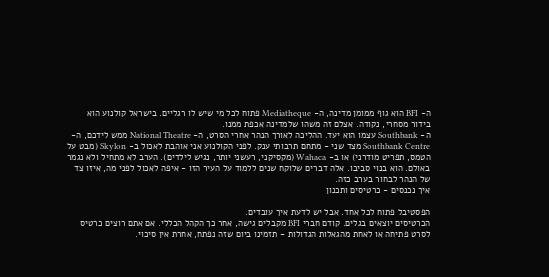ה- BFI הוא גוף ממומן מדינה, ה- Mediatheque פתוח לכל מי שיש לו רגליים. בישראל קולנוע הוא בידור מסחרי, נקודה. אצלם זה משהו שלמדינה אכפת ממנו.
ה- Southbank עצמו הוא יעד. ההליכה לאורך הנהר אחרי הסרט, ה- National Theatre ממש לידכם, ה- Southbank Centre מצד שני - מתחם תרבותי ענק. לפני הקולנוע אני אוהבת לאכול ב- Skylon (מבט על הטמס, תפריט מודרני) או ב- Wahaca (מקסיקני, רעשני יותר, נגיש לילדים). הערב לא מתחיל ולא נגמר באולם. הוא בנוי סביבו. אלה דברים שלוקח שנים ללמוד על העיר הזו - איפה לאכול לפני מה, איזו צד של הנהר לבחור בערב כזה.
איך נכנסים - כרטיסים ותכנון

הפסטיבל פתוח לכל אחד. אבל יש לדעת איך עובדים.
הכרטיסים יוצאים בגלים. קודם חברי BFI מקבלים גישה, אחר כך הקהל הכללי. אם אתם רוצים כרטיס לסרט פתיחה או לאחת מהגאלות הגדולות - תזמינו ביום שזה נפתח, אחרת אין סיכוי.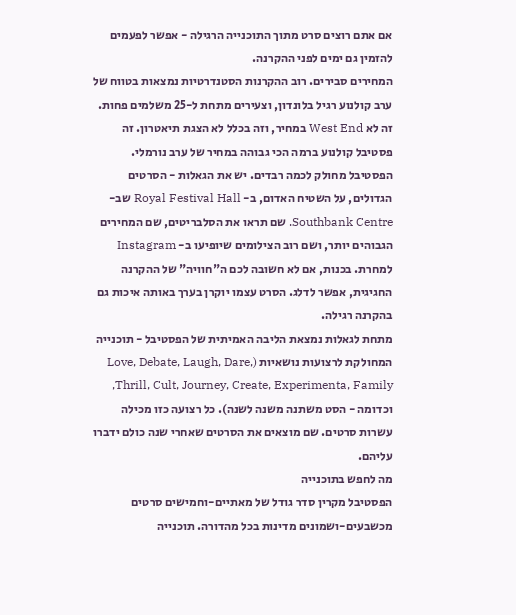אם אתם רוצים סרט מתוך התוכנייה הרגילה - אפשר לפעמים להזמין גם ימים לפני ההקרנה.
המחירים סבירים. רוב ההקרנות הסטנדרטיות נמצאות בטווח של ערב קולנוע רגיל בלונדון, וצעירים מתחת ל-25 משלמים פחות. זה לא West End במחיר, וזה בכלל לא הצגת תיאטרון. זה פסטיבל קולנוע ברמה הכי גבוהה במחיר של ערב נורמלי.
הפסטיבל מחולק לכמה רבדים. יש את הגאלות - הסרטים הגדולים, על השטיח האדום, ב- Royal Festival Hall שב- Southbank Centre. שם תראו את הסלבריטים, שם המחירים הגבוהים יותר, ושם רוב הצילומים שיופיעו ב- Instagram למחרת. בכנות, אם לא חשובה לכם ה"חוויה" של ההקרנה החגיגית, אפשר לדלג. הסרט עצמו יוקרן בערך באותה איכות גם בהקרנה רגילה.
מתחת לגאלות נמצאת הליבה האמיתית של הפסטיבל - תוכנייה המחולקת לרצועות נושאיות (Love, Debate, Laugh, Dare, Thrill, Cult, Journey, Create, Experimenta, Family, וכדומה - הסט משתנה משנה לשנה). כל רצועה כזו מכילה עשרות סרטים. שם מוצאים את הסרטים שאחרי שנה כולם ידברו עליהם.
מה לחפש בתוכנייה
הפסטיבל מקרין סדר גודל של מאתיים-וחמישים סרטים מכשבעים-ושמונים מדינות בכל מהדורה. תוכנייה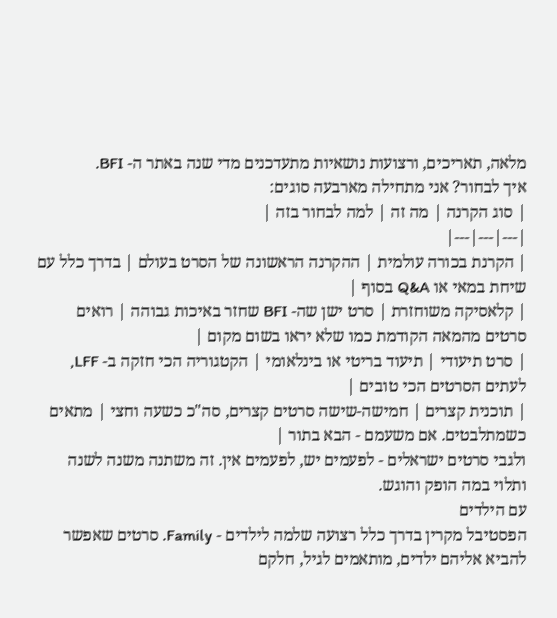מלאה, תאריכים, ורצועות נושאיות מתעדכנים מדי שנה באתר ה- BFI.
איך לבחור? אני מתחילה מארבעה סוגים:
| סוג הקרנה | מה זה | למה לבחור בזה |
|---|---|---|
| הקרנת בכורה עולמית | ההקרנה הראשונה של הסרט בעולם | בדרך כלל עם שיחת במאי או Q&A בסוף |
| קלאסיקה משוחזרת | סרט ישן שה- BFI שחזר באיכות גבוהה | רואים סרטים מהמאה הקודמת כמו שלא יראו בשום מקום |
| סרט תיעודי | תיעוד בריטי או בינלאומי | הקטגוריה הכי חזקה ב- LFF, לעתים הסרטים הכי טובים |
| תוכנית קצרים | חמישה-שישה סרטים קצרים, סה"כ כשעה וחצי | מתאים כשמתלבטים. אם משעמם - הבא בתור |
ולגבי סרטים ישראלים - לפעמים יש, לפעמים אין. זה משתנה משנה לשנה ותלוי במה הופק והוגש.
עם הילדים
הפסטיבל מקרין בדרך כלל רצועה שלמה לילדים - Family. סרטים שאפשר להביא אליהם ילדים, מותאמים לגיל, חלקם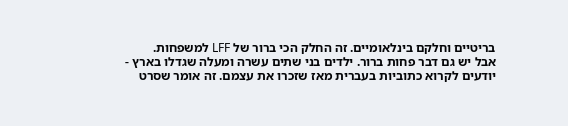בריטיים וחלקם בינלאומיים. זה החלק הכי ברור של LFF למשפחות.
אבל יש גם דבר פחות ברור. ילדים בני שתים עשרה ומעלה שגדלו בארץ - יודעים לקרוא כתוביות בעברית מאז שזכרו את עצמם. זה אומר שסרט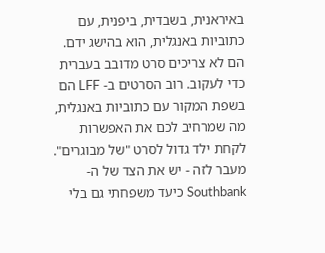באיראנית, בשבדית, ביפנית, עם כתוביות באנגלית, הוא בהישג ידם. הם לא צריכים סרט מדובב בעברית כדי לעקוב. רוב הסרטים ב- LFF הם בשפת המקור עם כתוביות באנגלית, מה שמרחיב לכם את האפשרות לקחת ילד גדול לסרט "של מבוגרים".
מעבר לזה - יש את הצד של ה- Southbank כיעד משפחתי גם בלי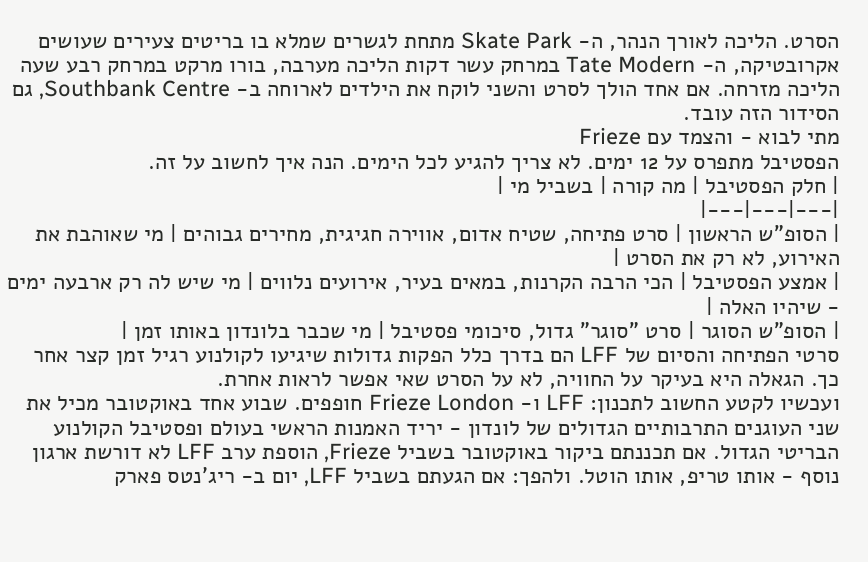הסרט. הליכה לאורך הנהר, ה- Skate Park מתחת לגשרים שמלא בו בריטים צעירים שעושים אקרובטיקה, ה- Tate Modern במרחק עשר דקות הליכה מערבה, בורו מרקט במרחק רבע שעה הליכה מזרחה. אם אחד הולך לסרט והשני לוקח את הילדים לארוחה ב- Southbank Centre, גם הסידור הזה עובד.
מתי לבוא - והצמד עם Frieze
הפסטיבל מתפרס על 12 ימים. לא צריך להגיע לכל הימים. הנה איך לחשוב על זה.
| חלק הפסטיבל | מה קורה | בשביל מי |
|---|---|---|
| הסופ"ש הראשון | סרט פתיחה, שטיח אדום, אווירה חגיגית, מחירים גבוהים | מי שאוהבת את האירוע, לא רק את הסרט |
| אמצע הפסטיבל | הכי הרבה הקרנות, במאים בעיר, אירועים נלווים | מי שיש לה רק ארבעה ימים - שיהיו האלה |
| הסופ"ש הסוגר | סרט "סוגר" גדול, סיכומי פסטיבל | מי שכבר בלונדון באותו זמן |
סרטי הפתיחה והסיום של LFF הם בדרך כלל הפקות גדולות שיגיעו לקולנוע רגיל זמן קצר אחר כך. הגאלה היא בעיקר על החוויה, לא על הסרט שאי אפשר לראות אחרת.
ועכשיו לקטע החשוב לתכנון: LFF ו- Frieze London חופפים. שבוע אחד באוקטובר מכיל את שני העוגנים התרבותיים הגדולים של לונדון - יריד האמנות הראשי בעולם ופסטיבל הקולנוע הבריטי הגדול. אם תכננתם ביקור באוקטובר בשביל Frieze, הוספת ערב LFF לא דורשת ארגון נוסף - אותו טריפ, אותו הוטל. ולהפך: אם הגעתם בשביל LFF, יום ב- ריג'נטס פארק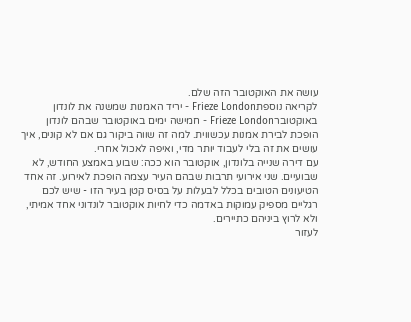עושה את האוקטובר הזה שלם.
לקריאה נוספתFrieze London - יריד האמנות שמשנה את לונדון באוקטוברFrieze London - חמישה ימים באוקטובר שבהם לונדון הופכת לבירת אמנות עכשווית. למה זה שווה ביקור גם אם לא קונים, איך עושים את זה בלי לעבוד יותר מדי, ואיפה לאכול אחרי.
עם דירה שנייה בלונדון, אוקטובר הוא ככה: שבוע באמצע החודש, לא שבועיים. שני אירועי תרבות שבהם העיר עצמה הופכת לאירוע. זה אחד הטיעונים הטובים בכלל לבעלות על בסיס קטן בעיר הזו - שיש לכם רגליים מספיק עמוקות באדמה כדי לחיות אוקטובר לונדוני אחד אמיתי, ולא לרוץ ביניהם כתיירים.
לעזור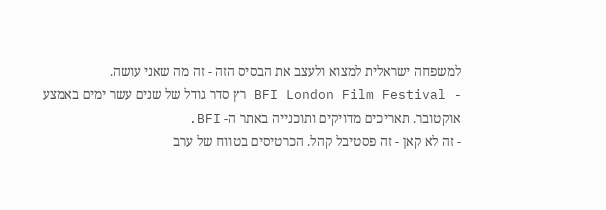למשפחה ישראלית למצוא ולעצב את הבסיס הזה - זה מה שאני עושה.
- BFI London Film Festival רץ סדר גודל של שנים עשר ימים באמצע אוקטובר. תאריכים מדויקים ותוכנייה באתר ה- BFI.
- זה לא קאן - זה פסטיבל קהל. הכרטיסים בטווח של ערב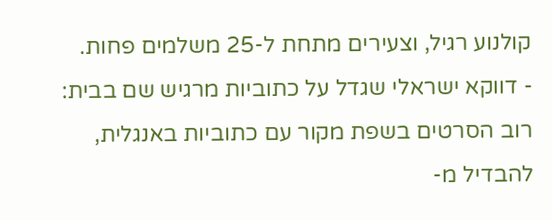קולנוע רגיל, וצעירים מתחת ל-25 משלמים פחות.
- דווקא ישראלי שגדל על כתוביות מרגיש שם בבית: רוב הסרטים בשפת מקור עם כתוביות באנגלית, להבדיל מ-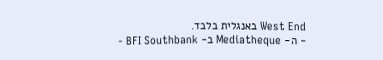West End באנגלית בלבד.
- ה- Mediatheque ב- BFI Southbank -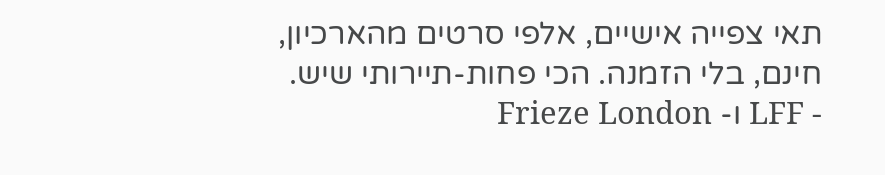תאי צפייה אישיים, אלפי סרטים מהארכיון, חינם, בלי הזמנה. הכי פחות-תיירותי שיש.
- LFF ו- Frieze London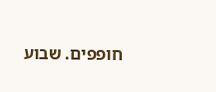חופפים. שבוע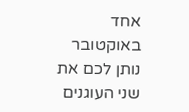אחד באוקטובר נותן לכם את שני העוגנים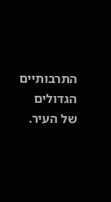התרבותיים הגדולים של העיר.